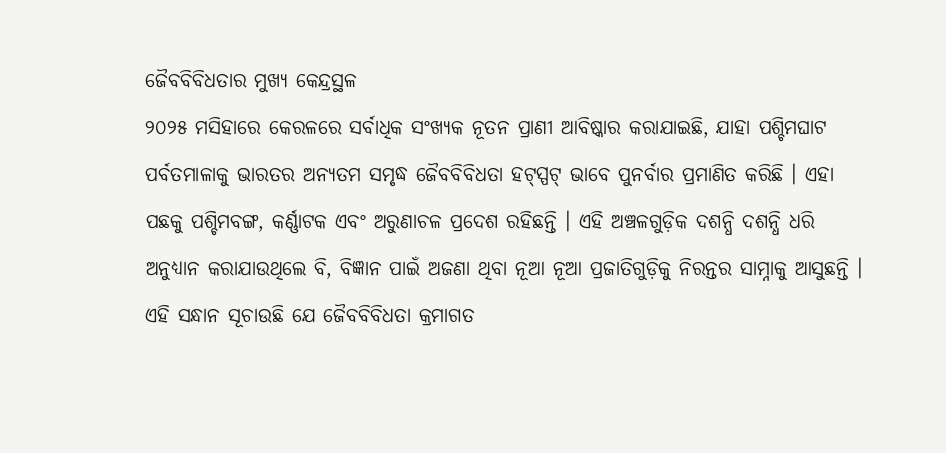ଜୈବବିବିଧତାର ମୁଖ୍ୟ କେନ୍ଦ୍ରସ୍ଥଳ
୨୦୨୫ ମସିହାରେ କେରଳରେ ସର୍ବାଧିକ ସଂଖ୍ୟକ ନୂତନ ପ୍ରାଣୀ ଆବିଷ୍କାର କରାଯାଇଛି, ଯାହା ପଶ୍ଚିମଘାଟ ପର୍ବତମାଳାକୁ ଭାରତର ଅନ୍ୟତମ ସମୃଦ୍ଧ ଜୈବବିବିଧତା ହଟ୍ସ୍ପଟ୍ ଭାବେ ପୁନର୍ବାର ପ୍ରମାଣିତ କରିଛି । ଏହା ପଛକୁ ପଶ୍ଚିମବଙ୍ଗ, କର୍ଣ୍ଣାଟକ ଏବଂ ଅରୁଣାଚଳ ପ୍ରଦେଶ ରହିଛନ୍ତି । ଏହି ଅଞ୍ଚଳଗୁଡ଼ିକ ଦଶନ୍ଧି ଦଶନ୍ଧି ଧରି ଅନୁଧ୍ୟାନ କରାଯାଉଥିଲେ ବି, ବିଜ୍ଞାନ ପାଇଁ ଅଜଣା ଥିବା ନୂଆ ନୂଆ ପ୍ରଜାତିଗୁଡ଼ିକୁ ନିରନ୍ତର ସାମ୍ନାକୁ ଆସୁଛନ୍ତି । ଏହି ସନ୍ଧାନ ସୂଚାଉଛି ଯେ ଜୈବବିବିଧତା କ୍ରମାଗତ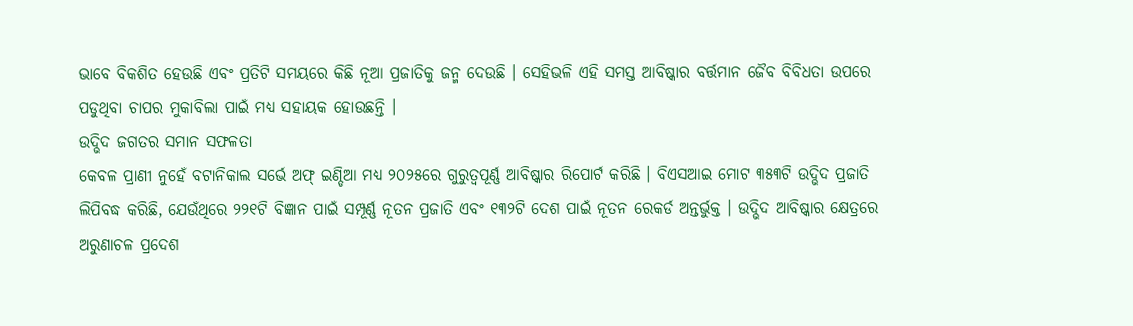ଭାବେ ବିକଶିତ ହେଉଛି ଏବଂ ପ୍ରତିଟି ସମୟରେ କିଛି ନୂଆ ପ୍ରଜାତିକୁ ଜନ୍ମ ଦେଉଛି । ସେହିଭଳି ଏହି ସମସ୍ତ ଆବିଷ୍କାର ବର୍ତ୍ତମାନ ଜୈବ ବିବିଧତା ଉପରେ ପଡୁଥିବା ଚାପର ମୁକାବିଲା ପାଇଁ ମଧ୍ୟ ସହାୟକ ହୋଉଛନ୍ତି ।
ଉଦ୍ଭିଦ ଜଗତର ସମାନ ସଫଳତା
କେବଳ ପ୍ରାଣୀ ନୁହେଁ ବଟାନିକାଲ ସର୍ଭେ ଅଫ୍ ଇଣ୍ଡିଆ ମଧ୍ୟ ୨୦୨୫ରେ ଗୁରୁତ୍ୱପୂର୍ଣ୍ଣ ଆବିଷ୍କାର ରିପୋର୍ଟ କରିଛି । ବିଏସଆଇ ମୋଟ ୩୫୩ଟି ଉଦ୍ଭିଦ ପ୍ରଜାତି ଲିପିବଦ୍ଧ କରିଛି, ଯେଉଁଥିରେ ୨୨୧ଟି ବିଜ୍ଞାନ ପାଇଁ ସମ୍ପୂର୍ଣ୍ଣ ନୂତନ ପ୍ରଜାତି ଏବଂ ୧୩୨ଟି ଦେଶ ପାଇଁ ନୂତନ ରେକର୍ଡ ଅନ୍ତର୍ଭୁକ୍ତ । ଉଦ୍ଭିଦ ଆବିଷ୍କାର କ୍ଷେତ୍ରରେ ଅରୁଣାଚଳ ପ୍ରଦେଶ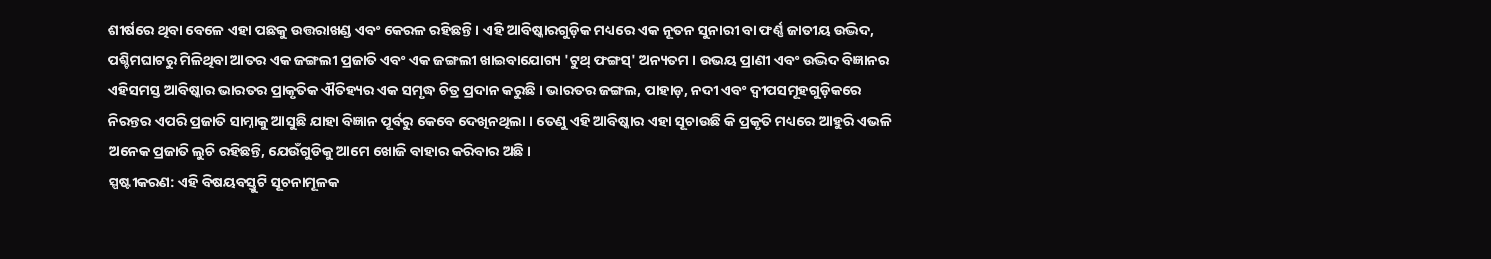ଶୀର୍ଷରେ ଥିବା ବେଳେ ଏହା ପଛକୁ ଉତ୍ତରାଖଣ୍ଡ ଏବଂ କେରଳ ରହିଛନ୍ତି । ଏହି ଆବିଷ୍କାରଗୁଡ଼ିକ ମଧ୍ୟରେ ଏକ ନୂତନ ସୁନାରୀ ବା ଫର୍ଣ୍ଣ ଜାତୀୟ ଉଦ୍ଭିଦ, ପଶ୍ଚିମଘାଟରୁ ମିଳିଥିବା ଆତର ଏକ ଜଙ୍ଗଲୀ ପ୍ରଜାତି ଏବଂ ଏକ ଜଙ୍ଗଲୀ ଖାଇବାଯୋଗ୍ୟ 'ଟୁଥ୍ ଫଙ୍ଗସ୍' ଅନ୍ୟତମ । ଉଭୟ ପ୍ରାଣୀ ଏବଂ ଉଦ୍ଭିଦ ବିଜ୍ଞାନର ଏହିସମସ୍ତ ଆବିଷ୍କାର ଭାରତର ପ୍ରାକୃତିକ ଐତିହ୍ୟର ଏକ ସମୃଦ୍ଧ ଚିତ୍ର ପ୍ରଦାନ କରୁଛି । ଭାରତର ଜଙ୍ଗଲ, ପାହାଡ଼, ନଦୀ ଏବଂ ଦ୍ୱୀପସମୂହଗୁଡ଼ିକରେ ନିରନ୍ତର ଏପରି ପ୍ରଜାତି ସାମ୍ନାକୁ ଆସୁଛି ଯାହା ବିଜ୍ଞାନ ପୂର୍ବରୁ କେବେ ଦେଖିନଥିଲା । ତେଣୁ ଏହି ଆବିଷ୍କାର ଏହା ସୂଚାଉଛି କି ପ୍ରକୃତି ମଧ୍ୟରେ ଆହୁରି ଏଭଳି ଅନେକ ପ୍ରଜାତି ଲୁଚି ରହିଛନ୍ତି, ଯେଉଁଗୁଡିକୁ ଆମେ ଖୋଜି ବାହାର କରିବାର ଅଛି ।
ସ୍ପଷ୍ଟୀକରଣ: ଏହି ବିଷୟବସ୍ତୁଟି ସୂଚନାମୂଳକ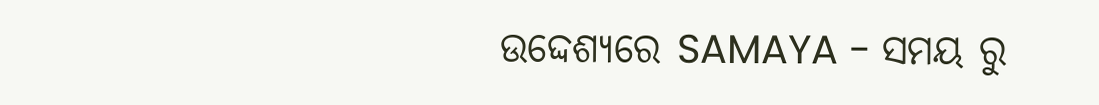ଉଦ୍ଦେଶ୍ୟରେ SAMAYA - ସମୟ ରୁ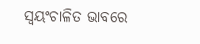ସ୍ୱୟଂଚାଳିତ ଭାବରେ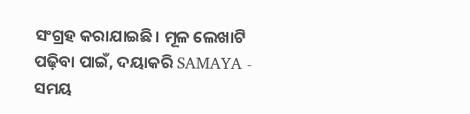ସଂଗ୍ରହ କରାଯାଇଛି। ମୂଳ ଲେଖାଟି ପଢ଼ିବା ପାଇଁ, ଦୟାକରି SAMAYA - ସମୟ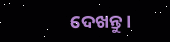ଦେଖନ୍ତୁ।